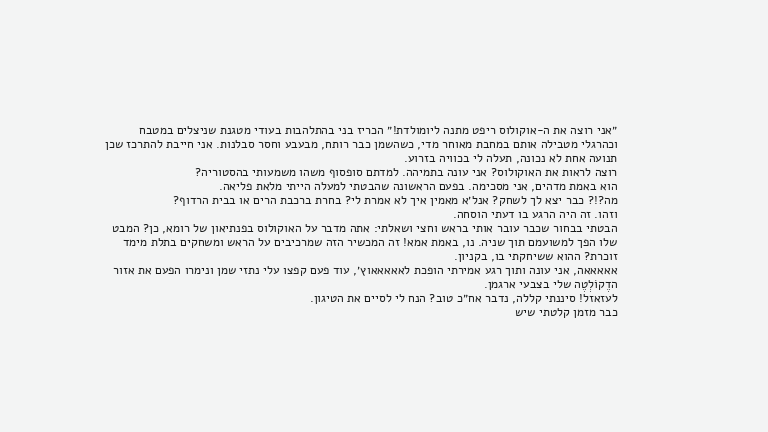״אני רוצה את ה-אוקולוס ריפט מתנה ליומולדת!״ הכריז בני בהתלהבות בעודי מטגנת שניצלים במטבח וכהרגלי מטבילה אותם במחבת מאוחר מדי, כשהשמן כבר רותח, מבעבע וחסר סבלנות. אני חייבת להתרכז שכן תנועה אחת לא נכונה, תעלה לי בכוויה בזרוע.
רוצה לראות את האוקולוס? אני עונה בתמיהה. למדתם סופסוף משהו משמעותי בהסטוריה?
הוא באמת מדהים, אני מסכימה. בפעם הראשונה שהבטתי למעלה הייתי מלאת פליאה.
מה?!? כבר יצא לך לשחק? אנל׳א מאמין איך לא אמרת לי? בחרת ברכבת הרים או בבית הרדוף?
וזהו. זה היה הרגע בו דעתי הוסחה.
הבטתי בבחור שכבר עובר אותי בראש וחצי ושאלתי: אתה מדבר על האוקולוס בפנתיאון של רומא, כן? המבט שלו הפך למשועמם תוך שניה. נו, באמת אמא! זה המכשיר הזה שמרכיבים על הראש ומשחקים בתלת מימד זוכרת? ההוא ששיחקתי בו, בקניון.
אאאאאה, אני עונה ותוך רגע אמירתי הופכת לאאאאאוץ׳, עוד פעם קפצו עלי נתזי שמן ונימרו הפעם את אזור הדֶקוֹלְטֶה שלי בצבעי ארגמן.
לעזאזל! סיננתי קללה, נדבר אח״כ טוב? הנח לי לסיים את הטיגון.
כבר מזמן קלטתי שיש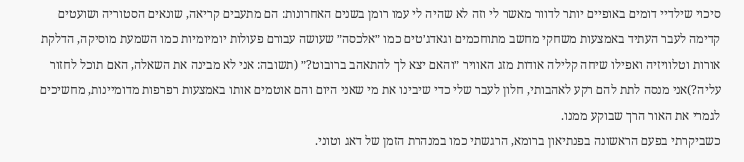סיכוי שילדיי דומים באופיים יותר לדוור מאשר לי וזה לא שהיה לי עמו רומן בשנים האחרונות: הם מתעבים קריאה, שונאים הסטוריה ושועטים קדימה לעבר העתיד באמצעות משחקי מחשב מתוחכמים וגאדג׳טים כמו ״אלכסה״ שעושה עבורם פעולות יומיומיות כמו השמעת מוסיקה, הדלקת אורות וטלוויזיה ואפילו שיחה קלילה אודות מזג האוויר ״והאם יצא לך להתאהב ברובוט?״ (תשובה: אני לא מבינה את השאלה, האם תוכל לחזור עליה?)אני מנסה לתת להם רקע לאהבותי, חלון לעבר שלי כדי שיבינו את מי שאני היום והם אוטמים אותו באמצעות רפרפות מדומיינות, מחשיכים לגמרי את האור הרך שבוקע ממנו.
כשביקרתי בפעם הראשונה בפנתיאון ברומא, הרגשתי כמו במנהרת הזמן של דאג וטוני.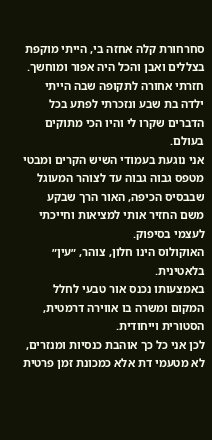סחרחורת קלה אחזה בי, הייתי מוקפת בצללים ואבן והכל היה אפור ומוחשך.
חזרתי אחורה לתקופה שבה הייתי ילדה בת שבע ונזכרתי לפתע בכל הדברים שקרו לי והיו הכי מתוקים בעולם.
אני נוגעת בעמודי השיש הקרים ומבטי מטפס גבוה גבוה עד לצוהר המעוגל שבבסיס הכיפה, האור הרך שבקע משם החזיר אותי למציאות וחייכתי לעצמי בסיפוק.
האוקולוס הינו חלון, צוהר, ״עין״ בלאטינית.
באמצעותו נכנס אור טבעי לחלל המקום ומשרה בו אווירה דרמטית, הסטורית וייחודית.
לכן אני כל כך אוהבת כנסיות ומנזרים, לא מטעמי דת אלא כמכונת זמן פרטית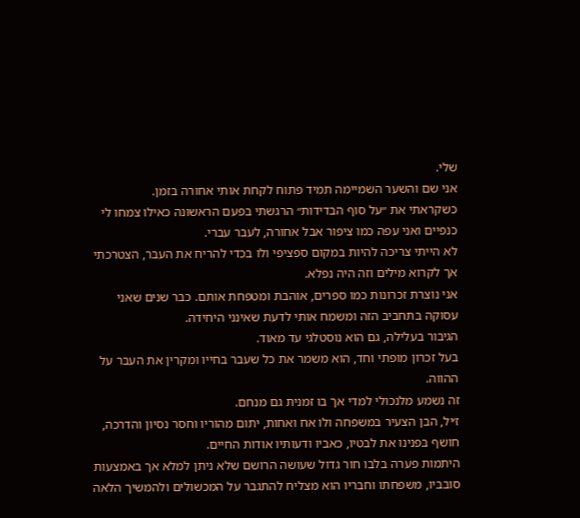שלי.
אני שם והשער השמיימה תמיד פתוח לקחת אותי אחורה בזמן.
כשקראתי את ״על סוף הבדידות״ הרגשתי בפעם הראשונה כאילו צמחו לי כנפיים ואני עפה כמו ציפור אבל אחורה, לעבר עברי.
לא הייתי צריכה להיות במקום ספציפי ולו בכדי להריח את העבר, הצטרכתי אך לקרוא מילים וזה היה נפלא.
אני נוצרת זכרונות כמו ספרים, אוהבת ומטפחת אותם. כבר שנים שאני עסוקה בתחביב הזה ומשמח אותי לדעת שאינני היחידה.
הגיבור בעלילה, גם הוא נוסטלגי עד מאוד.
בעל זכרון מופתי וחד, הוא משמר את כל שעבר בחייו ומקרין את העבר על ההווה.
זה נשמע מלנכולי למדי אך בו זמנית גם מנחם.
ז׳יל, הבן הצעיר במשפחה ולו אח ואחות, יתום מהוריו וחסר נסיון והדרכה, חושף בפנינו את לבטיו, כאביו ודעותיו אודות החיים.
היתמות פערה בלבו חור גדול שעושה הרושם שלא ניתן למלא אך באמצעות סובביו, משפחתו וחבריו הוא מצליח להתגבר על המכשולים ולהמשיך הלאה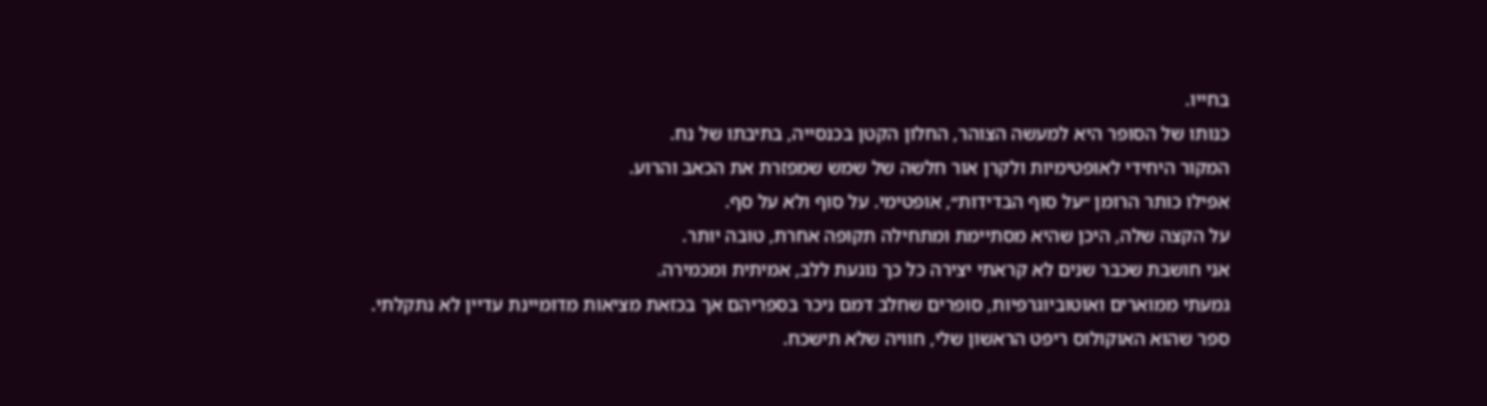בחייו.
כנותו של הסופר היא למעשה הצוהר, החלון הקטן בכנסייה, בתיבתו של נח.
המקור היחידי לאופטימיות ולקרן אור חלשה של שמש שמפזרת את הכאב והרוע.
אפילו כותר הרומן ״על סוף הבדידות״, אופטימי. על סוף ולא על סף.
על הקצה שלה, היכן שהיא מסתיימת ומתחילה תקופה אחרת, טובה יותר.
אני חושבת שכבר שנים לא קראתי יצירה כל כך נוגעת ללב, אמיתית ומכמירה.
גמעתי ממוארים ואוטוביוגרפיות, סופרים שחלב דמם ניכר בספריהם אך בכזאת מציאות מדומיינת עדיין לא נתקלתי.
ספר שהוא האוקולוס ריפט הראשון שלי, חוויה שלא תישכח.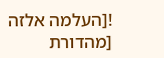![העלמה אלזה [מהדורת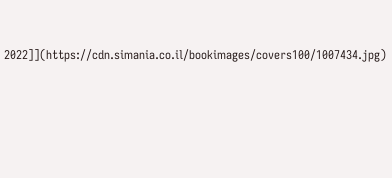2022]](https://cdn.simania.co.il/bookimages/covers100/1007434.jpg)